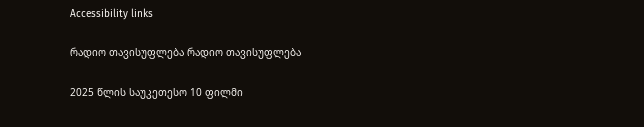Accessibility links

რადიო თავისუფლება რადიო თავისუფლება

2025 წლის საუკეთესო 10 ფილმი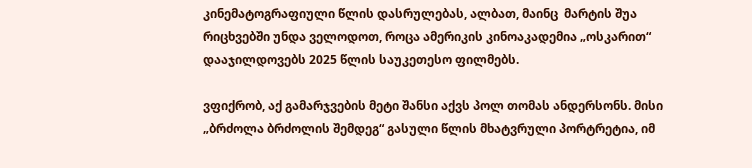კინემატოგრაფიული წლის დასრულებას, ალბათ, მაინც  მარტის შუა რიცხვებში უნდა ველოდოთ, როცა ამერიკის კინოაკადემია „ოსკარით“ დააჯილდოვებს 2025 წლის საუკეთესო ფილმებს.

ვფიქრობ, აქ გამარჯვების მეტი შანსი აქვს პოლ თომას ანდერსონს. მისი „ბრძოლა ბრძოლის შემდეგ“ გასული წლის მხატვრული პორტრეტია, იმ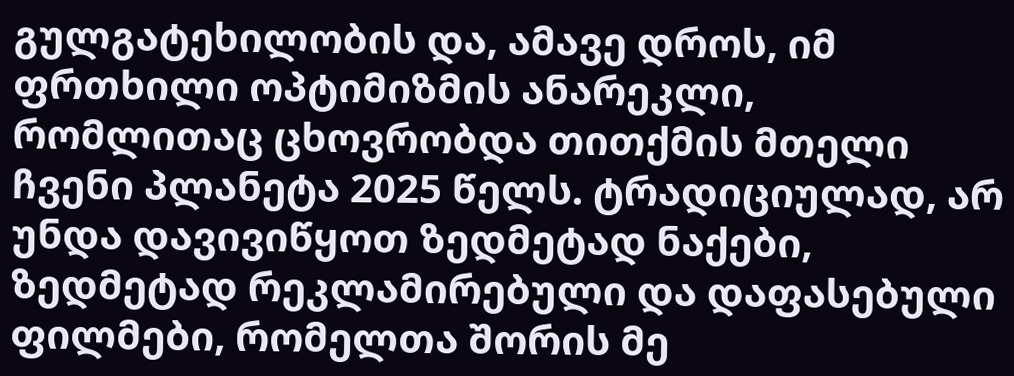გულგატეხილობის და, ამავე დროს, იმ ფრთხილი ოპტიმიზმის ანარეკლი, რომლითაც ცხოვრობდა თითქმის მთელი ჩვენი პლანეტა 2025 წელს. ტრადიციულად, არ უნდა დავივიწყოთ ზედმეტად ნაქები, ზედმეტად რეკლამირებული და დაფასებული ფილმები, რომელთა შორის მე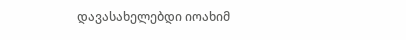დავასახელებდი იოახიმ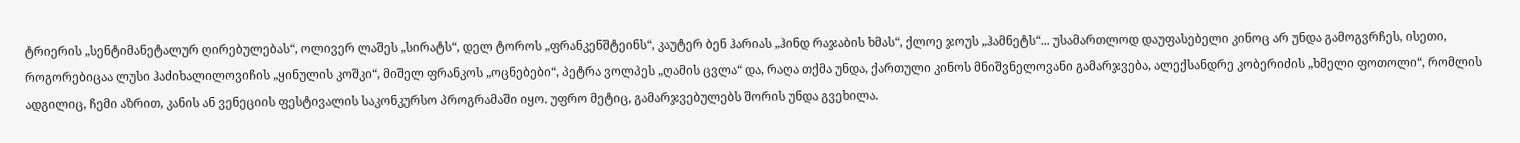ტრიერის „სენტიმანეტალურ ღირებულებას“, ოლივერ ლაშეს „სირატს“, დელ ტოროს „ფრანკენშტეინს“, კაუტერ ბენ ჰარიას „ჰინდ რაჯაბის ხმას“, ქლოე ჯოუს „ჰამნეტს“... უსამართლოდ დაუფასებელი კინოც არ უნდა გამოგვრჩეს, ისეთი, როგორებიცაა ლუსი ჰაძიხალილოვიჩის „ყინულის კოშკი“, მიშელ ფრანკოს „ოცნებები“, პეტრა ვოლპეს „ღამის ცვლა“ და, რაღა თქმა უნდა, ქართული კინოს მნიშვნელოვანი გამარჯვება, ალექსანდრე კობერიძის „ხმელი ფოთოლი“, რომლის ადგილიც, ჩემი აზრით, კანის ან ვენეციის ფესტივალის საკონკურსო პროგრამაში იყო. უფრო მეტიც, გამარჯვებულებს შორის უნდა გვეხილა.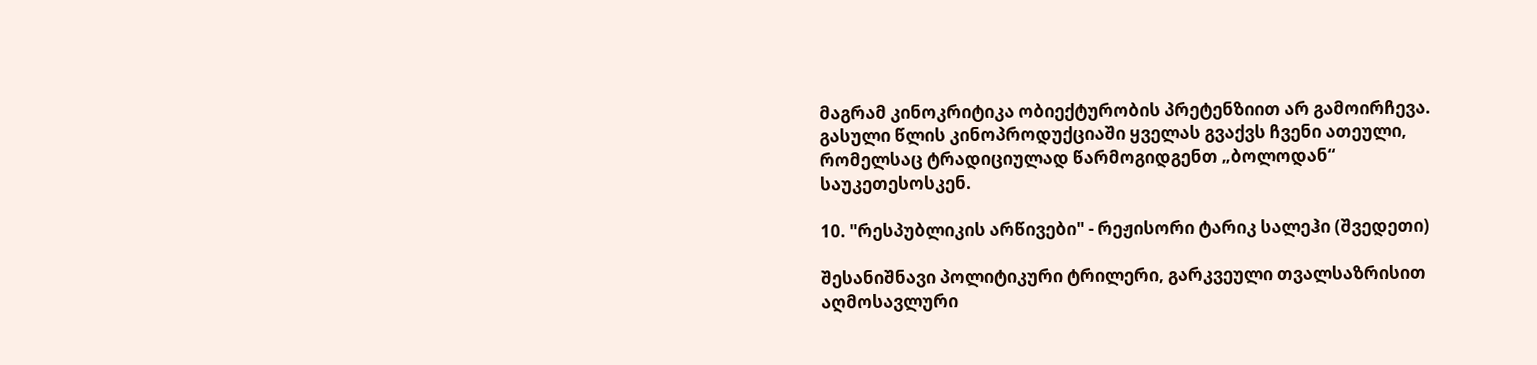მაგრამ კინოკრიტიკა ობიექტურობის პრეტენზიით არ გამოირჩევა. გასული წლის კინოპროდუქციაში ყველას გვაქვს ჩვენი ათეული, რომელსაც ტრადიციულად წარმოგიდგენთ „ბოლოდან“ საუკეთესოსკენ.

10. "რესპუბლიკის არწივები" - რეჟისორი ტარიკ სალეჰი (შვედეთი)

შესანიშნავი პოლიტიკური ტრილერი, გარკვეული თვალსაზრისით აღმოსავლური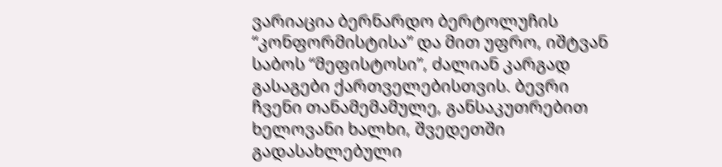ვარიაცია ბერნარდო ბერტოლუჩის “კონფორმისტისა” და მით უფრო, იშტვან საბოს “მეფისტოსი”, ძალიან კარგად გასაგები ქართველებისთვის. ბევრი ჩვენი თანამემამულე, განსაკუთრებით ხელოვანი ხალხი, შვედეთში გადასახლებული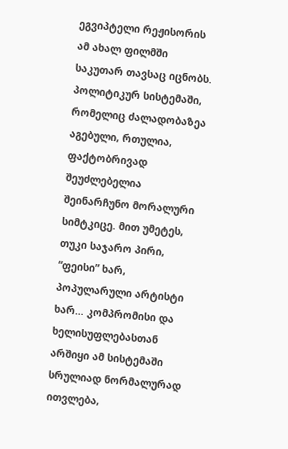ეგვიპტელი რეჟისორის ამ ახალ ფილმში საკუთარ თავსაც იცნობს. პოლიტიკურ სისტემაში, რომელიც ძალადობაზეა აგებული, რთულია, ფაქტობრივად შეუძლებელია შეინარჩუნო მორალური სიმტკიცე. მით უმეტეს, თუკი საჯარო პირი, “ფეისი” ხარ, პოპულარული არტისტი ხარ… კომპრომისი და ხელისუფლებასთან არშიყი ამ სისტემაში სრულიად ნორმალურად ითვლება,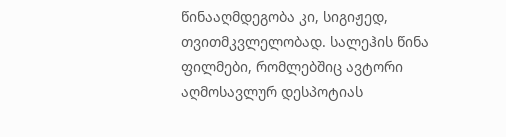წინააღმდეგობა კი, სიგიჟედ, თვითმკვლელობად. სალეჰის წინა ფილმები, რომლებშიც ავტორი აღმოსავლურ დესპოტიას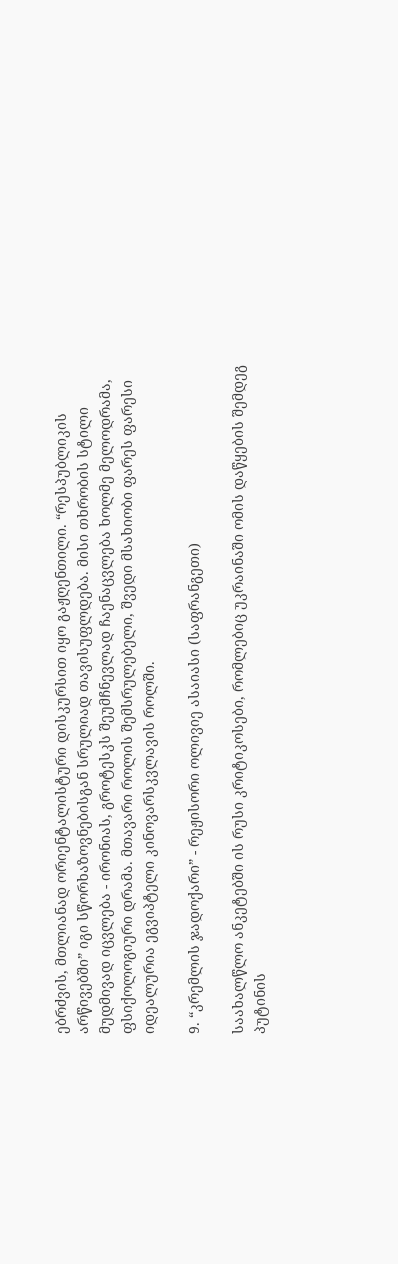ებრძვის, მთლიანად ორიენტალისტური დისკურსით იყო გაჟღენთილი. “რესპუბლიკის არწივებში” იგი სწორხაზოვნებისგან სრულიად თავისუფლდება. მისი თხრობის სტილი მუდმივად იცვლება - ირონიას, გროტესკს შეუმჩნევლად ჩაენაცვლება ხოლმე მელოდრამა, ფსიქოლოგიური დრამა. მთავარი როლის შემსრულებელი, შვედი მსახიობი ფარეს ფარესი იდეალურია ეგვიპტელი კინოვარსკვლავის როლში.

9. “კრემლის ჯადოქარი” - რეჟისორი ოლივიე ასაიასი (საფრანგეთი)

საახალწლო ანკეტებში ის რუსი კრიტიკოსები, რომლებიც უკრაინაში ომის დაწყების შემდეგ პუტინის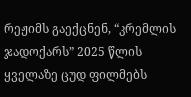რეჟიმს გაექცნენ, “კრემლის ჯადოქარს” 2025 წლის ყველაზე ცუდ ფილმებს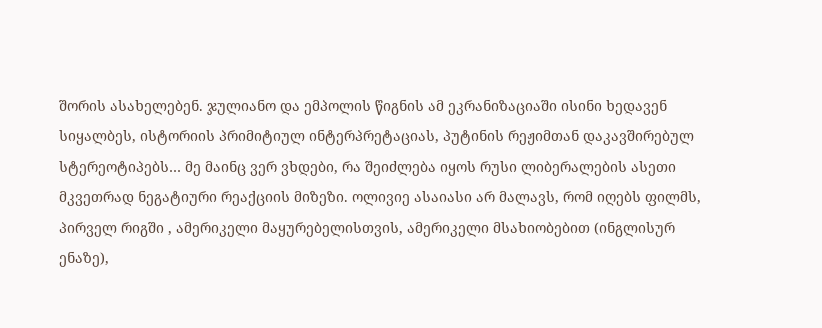შორის ასახელებენ. ჯულიანო და ემპოლის წიგნის ამ ეკრანიზაციაში ისინი ხედავენ სიყალბეს, ისტორიის პრიმიტიულ ინტერპრეტაციას, პუტინის რეჟიმთან დაკავშირებულ სტერეოტიპებს… მე მაინც ვერ ვხდები, რა შეიძლება იყოს რუსი ლიბერალების ასეთი მკვეთრად ნეგატიური რეაქციის მიზეზი. ოლივიე ასაიასი არ მალავს, რომ იღებს ფილმს, პირველ რიგში , ამერიკელი მაყურებელისთვის, ამერიკელი მსახიობებით (ინგლისურ ენაზე),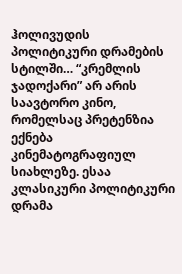ჰოლივუდის პოლიტიკური დრამების სტილში… “კრემლის ჯადოქარი” არ არის საავტორო კინო, რომელსაც პრეტენზია ექნება კინემატოგრაფიულ სიახლეზე. ესაა კლასიკური პოლიტიკური დრამა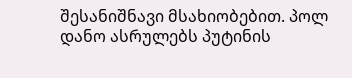შესანიშნავი მსახიობებით. პოლ დანო ასრულებს პუტინის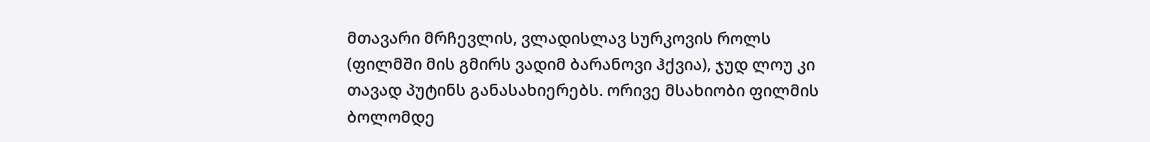მთავარი მრჩევლის, ვლადისლავ სურკოვის როლს (ფილმში მის გმირს ვადიმ ბარანოვი ჰქვია), ჯუდ ლოუ კი თავად პუტინს განასახიერებს. ორივე მსახიობი ფილმის ბოლომდე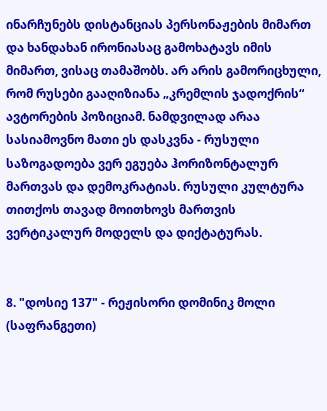ინარჩუნებს დისტანციას პერსონაჟების მიმართ და ხანდახან ირონიასაც გამოხატავს იმის მიმართ, ვისაც თამაშობს. არ არის გამორიცხული, რომ რუსები გააღიზიანა „კრემლის ჯადოქრის“ ავტორების პოზიციამ. ნამდვილად არაა სასიამოვნო მათი ეს დასკვნა - რუსული საზოგადოება ვერ ეგუება ჰორიზონტალურ მართვას და დემოკრატიას. რუსული კულტურა თითქოს თავად მოითხოვს მართვის ვერტიკალურ მოდელს და დიქტატურას.


8. "დოსიე 137" - რეჟისორი დომინიკ მოლი (საფრანგეთი)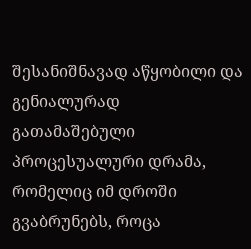შესანიშნავად აწყობილი და გენიალურად გათამაშებული პროცესუალური დრამა, რომელიც იმ დროში გვაბრუნებს, როცა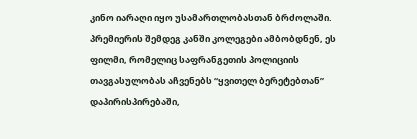კინო იარაღი იყო უსამართლობასთან ბრძოლაში. პრემიერის შემდეგ კანში კოლეგები ამბობდნენ, ეს ფილმი, რომელიც საფრანგეთის პოლიციის თავგასულობას აჩვენებს “ყვითელ ბერეტებთან” დაპირისპირებაში,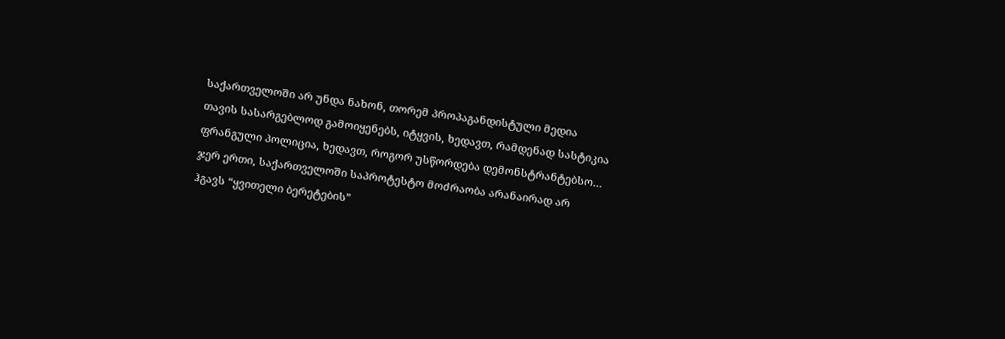საქართველოში არ უნდა ნახონ, თორემ პროპაგანდისტული მედია თავის სასარგებლოდ გამოიყენებს, იტყვის, ხედავთ, რამდენად სასტიკია ფრანგული პოლიცია, ხედავთ, როგორ უსწორდება დემონსტრანტებსო… ჯერ ერთი, საქართველოში საპროტესტო მოძრაობა არანაირად არ ჰგავს “ყვითელი ბერეტების”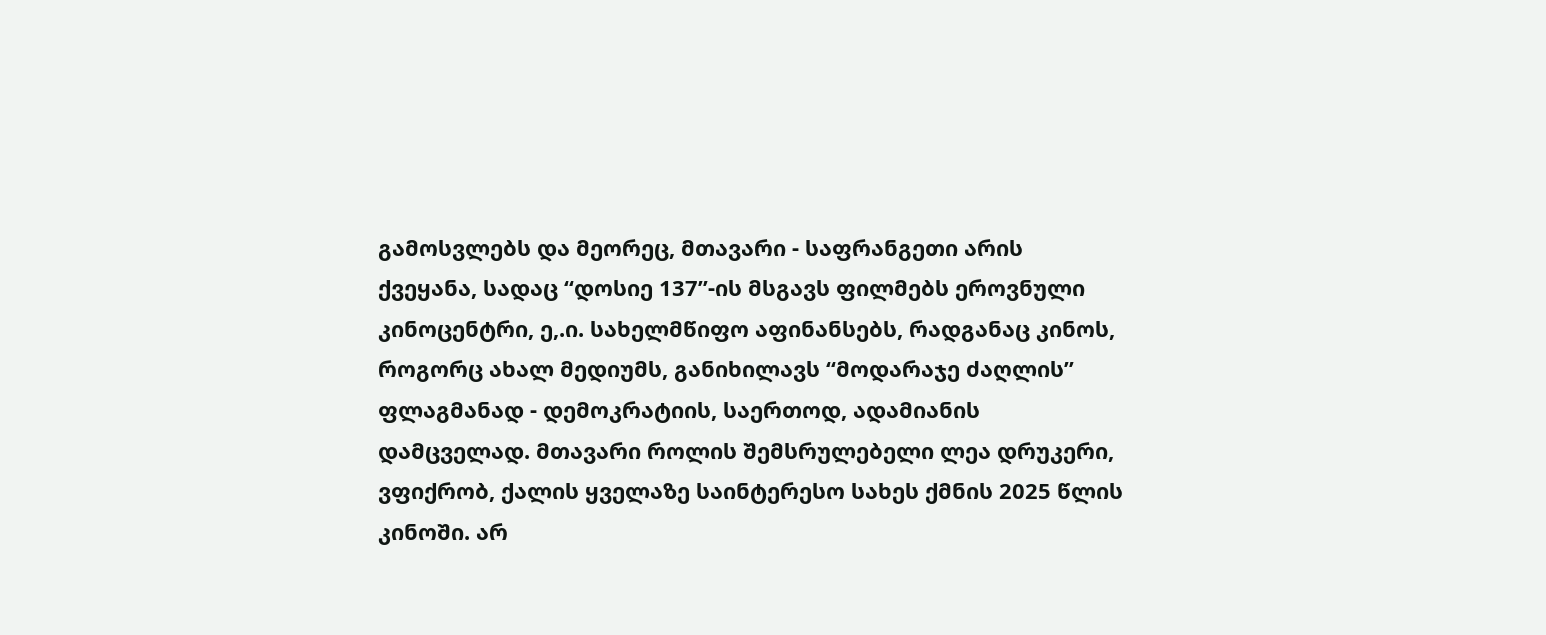გამოსვლებს და მეორეც, მთავარი - საფრანგეთი არის ქვეყანა, სადაც “დოსიე 137”-ის მსგავს ფილმებს ეროვნული კინოცენტრი, ე,.ი. სახელმწიფო აფინანსებს, რადგანაც კინოს, როგორც ახალ მედიუმს, განიხილავს “მოდარაჯე ძაღლის” ფლაგმანად - დემოკრატიის, საერთოდ, ადამიანის დამცველად. მთავარი როლის შემსრულებელი ლეა დრუკერი, ვფიქრობ, ქალის ყველაზე საინტერესო სახეს ქმნის 2025 წლის კინოში. არ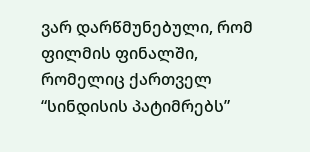ვარ დარწმუნებული, რომ ფილმის ფინალში, რომელიც ქართველ “სინდისის პატიმრებს”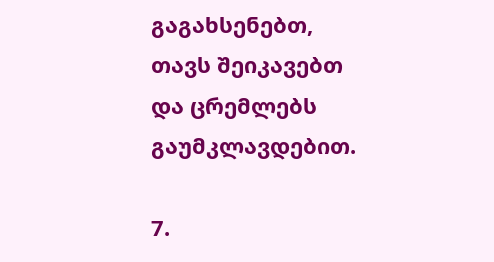გაგახსენებთ, თავს შეიკავებთ და ცრემლებს გაუმკლავდებით.

7.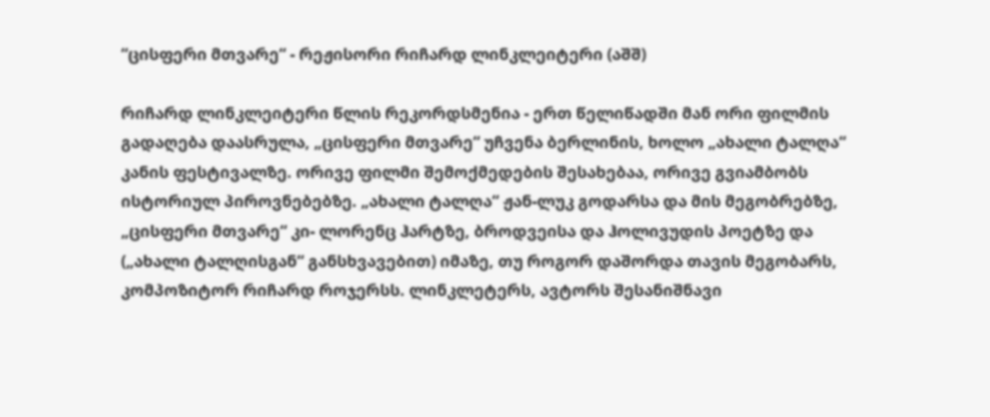“ცისფერი მთვარე“ - რეჟისორი რიჩარდ ლინკლეიტერი (აშშ)

რიჩარდ ლინკლეიტერი წლის რეკორდსმენია - ერთ წელიწადში მან ორი ფილმის გადაღება დაასრულა, „ცისფერი მთვარე“ უჩვენა ბერლინის, ხოლო „ახალი ტალღა“ კანის ფესტივალზე. ორივე ფილმი შემოქმედების შესახებაა, ორივე გვიამბობს ისტორიულ პიროვნებებზე. „ახალი ტალღა“ ჟან-ლუკ გოდარსა და მის მეგობრებზე, „ცისფერი მთვარე“ კი- ლორენც ჰარტზე, ბროდვეისა და ჰოლივუდის პოეტზე და („ახალი ტალღისგან“ განსხვავებით) იმაზე, თუ როგორ დაშორდა თავის მეგობარს, კომპოზიტორ რიჩარდ როჯერსს. ლინკლეტერს, ავტორს შესანიშნავი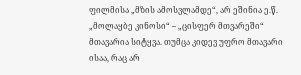ფილმისა „მზის ამოსვლამდე“, არ ეშინია ე.წ. „მოლაყბე კინოსი“ – „ცისფერ მთვარეში“ მთავარია სიტყვა. თუმცა კიდევ უფრო მთავარი ისაა, რაც არ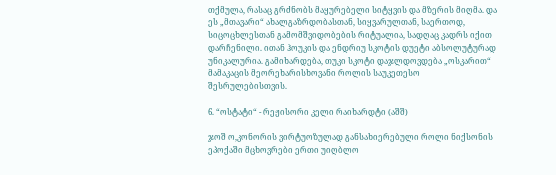თქმულა, რასაც გრძნობს მაყურებელი სიტყვის და მზერის მიღმა. და ეს „მთავარი“ ახალგაზრდობასთან, სიყვარულთან, საერთოდ, სიცოცხლესთან გამომშვიდობების რიტუალია, სადღაც კადრს იქით დარჩენილი. ითან ჰოუკის და ენდრიუ სკოტის დუეტი აბსოლუტურად უნიკალურია. გამიხარდება, თუკი სკოტი დაჯლდოვდება „ოსკარით“ მამაკაცის მეორეხარისხოვანი როლის საუკეთესო შესრულებისთვის.

6. “ოსტატი“ - რეჟისორი კელი რაიხარდტი (აშშ)

ჯოშ ო,კონორის ვირტუოზულად განსახიერებული როლი ნიქსონის ეპოქაში მცხოვრები ერთი უიღბლო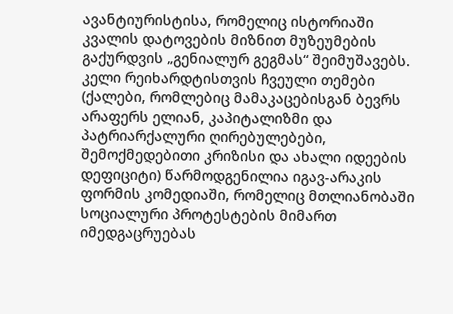ავანტიურისტისა, რომელიც ისტორიაში კვალის დატოვების მიზნით მუზეუმების გაქურდვის „გენიალურ გეგმას“ შეიმუშავებს. კელი რეიხარდტისთვის ჩვეული თემები (ქალები, რომლებიც მამაკაცებისგან ბევრს არაფერს ელიან, კაპიტალიზმი და პატრიარქალური ღირებულებები, შემოქმედებითი კრიზისი და ახალი იდეების დეფიციტი) წარმოდგენილია იგავ-არაკის ფორმის კომედიაში, რომელიც მთლიანობაში სოციალური პროტესტების მიმართ იმედგაცრუებას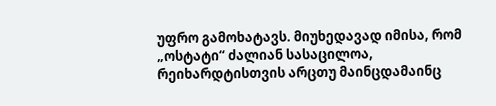უფრო გამოხატავს. მიუხედავად იმისა, რომ „ოსტატი“ ძალიან სასაცილოა, რეიხარდტისთვის არცთუ მაინცდამაინც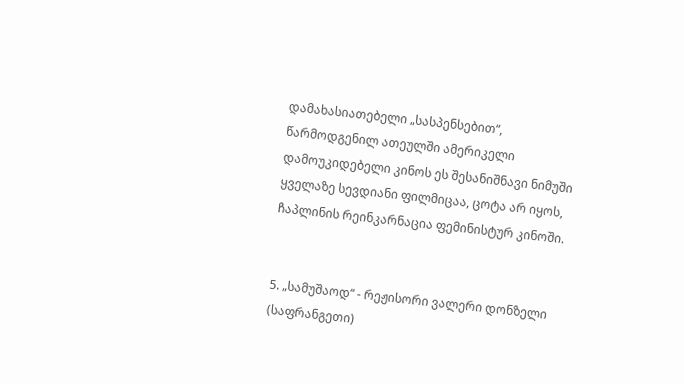დამახასიათებელი „სასპენსებით“, წარმოდგენილ ათეულში ამერიკელი დამოუკიდებელი კინოს ეს შესანიშნავი ნიმუში ყველაზე სევდიანი ფილმიცაა, ცოტა არ იყოს, ჩაპლინის რეინკარნაცია ფემინისტურ კინოში.


5. „სამუშაოდ“ - რეჟისორი ვალერი დონზელი (საფრანგეთი)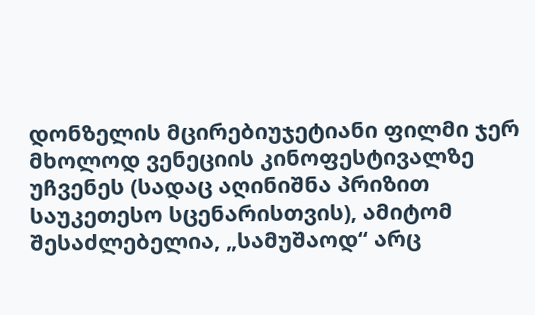დონზელის მცირებიუჯეტიანი ფილმი ჯერ მხოლოდ ვენეციის კინოფესტივალზე უჩვენეს (სადაც აღინიშნა პრიზით საუკეთესო სცენარისთვის), ამიტომ შესაძლებელია, „სამუშაოდ“ არც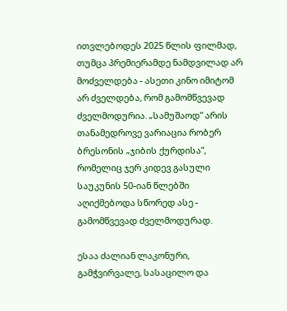ითვლებოდეს 2025 წლის ფილმად, თუმცა პრემიერამდე ნამდვილად არ მოძველდება - ასეთი კინო იმიტომ არ ძველდება, რომ გამომწვევად ძველმოდურია. „სამუშაოდ“ არის თანამედროვე ვარიაცია რობერ ბრესონის „ჯიბის ქურდისა“, რომელიც ჯერ კიდევ გასული საუკუნის 50-იან წლებში აღიქმებოდა სწორედ ასე - გამომწვევად ძველმოდურად.

ესაა ძალიან ლაკონური, გამჭვირვალე, სასაცილო და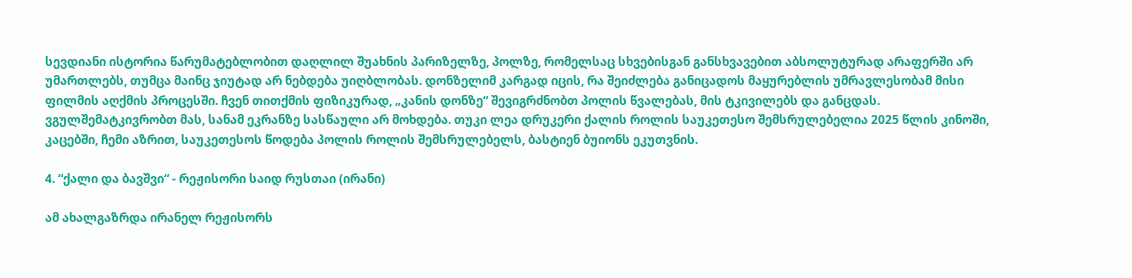სევდიანი ისტორია წარუმატებლობით დაღლილ შუახნის პარიზელზე, პოლზე, რომელსაც სხვებისგან განსხვავებით აბსოლუტურად არაფერში არ უმართლებს, თუმცა მაინც ჯიუტად არ ნებდება უიღბლობას. დონზელიმ კარგად იცის, რა შეიძლება განიცადოს მაყურებლის უმრავლესობამ მისი ფილმის აღქმის პროცესში. ჩვენ თითქმის ფიზიკურად, „კანის დონზე“ შევიგრძნობთ პოლის წვალებას, მის ტკივილებს და განცდას. ვგულშემატკივრობთ მას, სანამ ეკრანზე სასწაული არ მოხდება. თუკი ლეა დრუკერი ქალის როლის საუკეთესო შემსრულებელია 2025 წლის კინოში, კაცებში, ჩემი აზრით, საუკეთესოს წოდება პოლის როლის შემსრულებელს, ბასტიენ ბუიონს ეკუთვნის.

4. “ქალი და ბავშვი“ - რეჟისორი საიდ რუსთაი (ირანი)

ამ ახალგაზრდა ირანელ რეჟისორს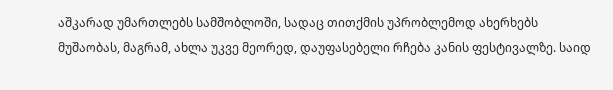აშკარად უმართლებს სამშობლოში, სადაც თითქმის უპრობლემოდ ახერხებს მუშაობას, მაგრამ, ახლა უკვე მეორედ, დაუფასებელი რჩება კანის ფესტივალზე. საიდ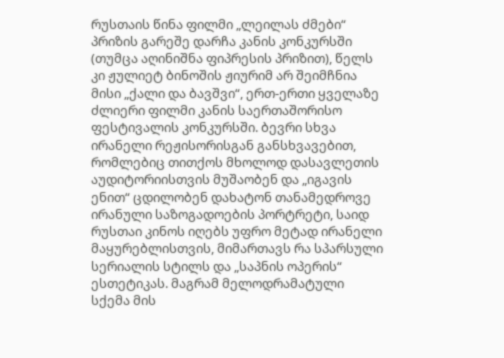რუსთაის წინა ფილმი „ლეილას ძმები“ პრიზის გარეშე დარჩა კანის კონკურსში (თუმცა აღინიშნა ფიპრესის პრიზით), წელს კი ჟულიეტ ბინოშის ჟიურიმ არ შეიმჩნია მისი „ქალი და ბავშვი“, ერთ-ერთი ყველაზე ძლიერი ფილმი კანის საერთაშორისო ფესტივალის კონკურსში. ბევრი სხვა ირანელი რეჟისორისგან განსხვავებით, რომლებიც თითქოს მხოლოდ დასავლეთის აუდიტორიისთვის მუშაობენ და „იგავის ენით“ ცდილობენ დახატონ თანამედროვე ირანული საზოგადოების პორტრეტი, საიდ რუსთაი კინოს იღებს უფრო მეტად ირანელი მაყურებლისთვის, მიმართავს რა სპარსული სერიალის სტილს და „საპნის ოპერის“ ესთეტიკას. მაგრამ მელოდრამატული სქემა მის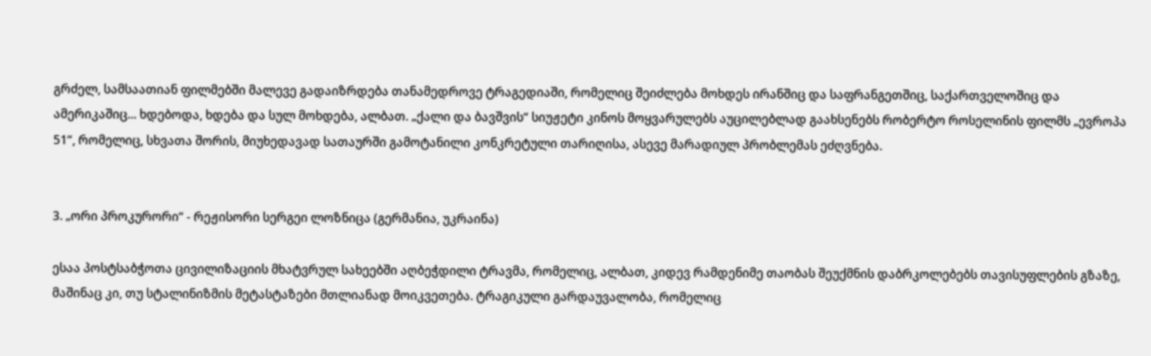გრძელ, სამსაათიან ფილმებში მალევე გადაიზრდება თანამედროვე ტრაგედიაში, რომელიც შეიძლება მოხდეს ირანშიც და საფრანგეთშიც, საქართველოშიც და ამერიკაშიც... ხდებოდა, ხდება და სულ მოხდება, ალბათ. „ქალი და ბავშვის“ სიუჟეტი კინოს მოყვარულებს აუცილებლად გაახსენებს რობერტო როსელინის ფილმს „ევროპა 51“, რომელიც, სხვათა შორის, მიუხედავად სათაურში გამოტანილი კონკრეტული თარიღისა, ასევე მარადიულ პრობლემას ეძღვნება.


3. „ორი პროკურორი“ - რეჟისორი სერგეი ლოზნიცა (გერმანია, უკრაინა)

ესაა პოსტსაბჭოთა ცივილიზაციის მხატვრულ სახეებში აღბეჭდილი ტრავმა, რომელიც, ალბათ, კიდევ რამდენიმე თაობას შეუქმნის დაბრკოლებებს თავისუფლების გზაზე, მაშინაც კი, თუ სტალინიზმის მეტასტაზები მთლიანად მოიკვეთება. ტრაგიკული გარდაუვალობა, რომელიც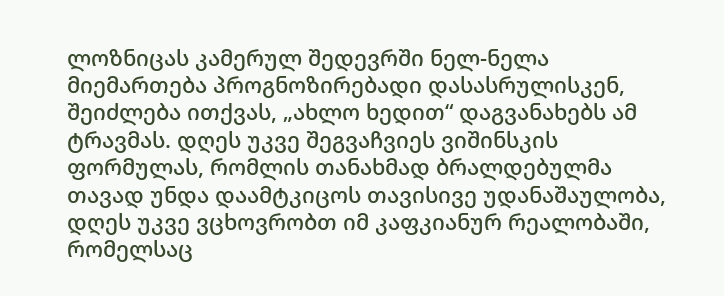ლოზნიცას კამერულ შედევრში ნელ-ნელა მიემართება პროგნოზირებადი დასასრულისკენ, შეიძლება ითქვას, „ახლო ხედით“ დაგვანახებს ამ ტრავმას. დღეს უკვე შეგვაჩვიეს ვიშინსკის ფორმულას, რომლის თანახმად ბრალდებულმა თავად უნდა დაამტკიცოს თავისივე უდანაშაულობა, დღეს უკვე ვცხოვრობთ იმ კაფკიანურ რეალობაში, რომელსაც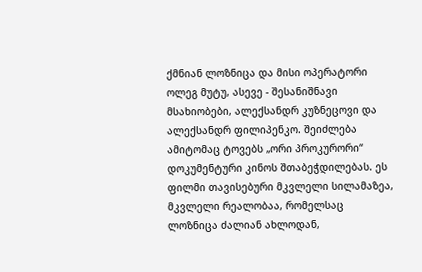ქმნიან ლოზნიცა და მისი ოპერატორი ოლეგ მუტუ, ასევე - შესანიშნავი მსახიობები, ალექსანდრ კუზნეცოვი და ალექსანდრ ფილიპენკო. შეიძლება ამიტომაც ტოვებს „ორი პროკურორი“ დოკუმენტური კინოს შთაბეჭდილებას. ეს ფილმი თავისებური მკვლელი სილამაზეა, მკვლელი რეალობაა, რომელსაც ლოზნიცა ძალიან ახლოდან,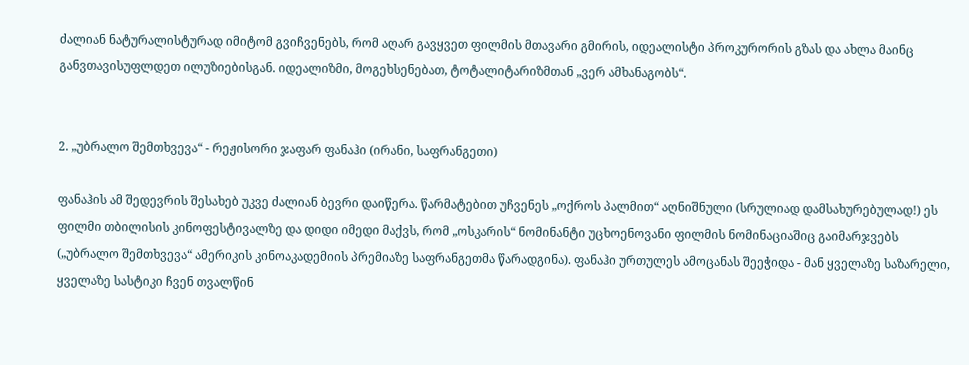ძალიან ნატურალისტურად იმიტომ გვიჩვენებს, რომ აღარ გავყვეთ ფილმის მთავარი გმირის, იდეალისტი პროკურორის გზას და ახლა მაინც განვთავისუფლდეთ ილუზიებისგან. იდეალიზმი, მოგეხსენებათ, ტოტალიტარიზმთან „ვერ ამხანაგობს“.


2. „უბრალო შემთხვევა“ - რეჟისორი ჯაფარ ფანაჰი (ირანი, საფრანგეთი)

ფანაჰის ამ შედევრის შესახებ უკვე ძალიან ბევრი დაიწერა. წარმატებით უჩვენეს „ოქროს პალმით“ აღნიშნული (სრულიად დამსახურებულად!) ეს ფილმი თბილისის კინოფესტივალზე და დიდი იმედი მაქვს, რომ „ოსკარის“ ნომინანტი უცხოენოვანი ფილმის ნომინაციაშიც გაიმარჯვებს („უბრალო შემთხვევა“ ამერიკის კინოაკადემიის პრემიაზე საფრანგეთმა წარადგინა). ფანაჰი ურთულეს ამოცანას შეეჭიდა - მან ყველაზე საზარელი, ყველაზე სასტიკი ჩვენ თვალწინ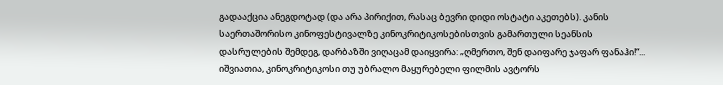გადააქცია ანეგდოტად (და არა პირიქით, რასაც ბევრი დიდი ოსტატი აკეთებს). კანის საერთაშორისო კინოფესტივალზე კინოკრიტიკოსებისთვის გამართული სეანსის დასრულების შემდეგ, დარბაზში ვიღაცამ დაიყვირა: „ღმერთო, შენ დაიფარე ჯაფარ ფანაჰი!“... იშვიათია, კინოკრიტიკოსი თუ უბრალო მაყურებელი ფილმის ავტორს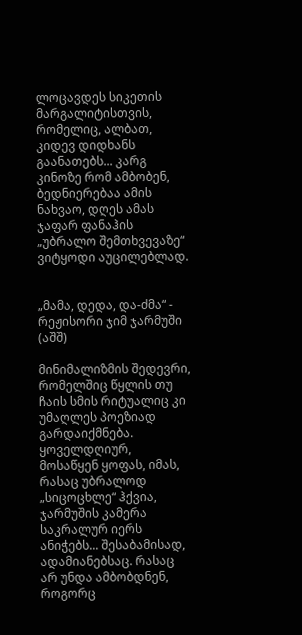ლოცავდეს სიკეთის მარგალიტისთვის, რომელიც, ალბათ, კიდევ დიდხანს გაანათებს... კარგ კინოზე რომ ამბობენ, ბედნიერებაა ამის ნახვაო, დღეს ამას ჯაფარ ფანაჰის „უბრალო შემთხვევაზე“ ვიტყოდი აუცილებლად.


„მამა, დედა, და-ძმა“ - რეჟისორი ჯიმ ჯარმუში (აშშ)

მინიმალიზმის შედევრი, რომელშიც წყლის თუ ჩაის სმის რიტუალიც კი უმაღლეს პოეზიად გარდაიქმნება. ყოველდღიურ, მოსაწყენ ყოფას, იმას, რასაც უბრალოდ „სიცოცხლე“ ჰქვია, ჯარმუშის კამერა საკრალურ იერს ანიჭებს... შესაბამისად, ადამიანებსაც. რასაც არ უნდა ამბობდნენ, როგორც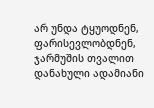არ უნდა ტყუოდნენ, ფარისევლობდნენ, ჯარმუშის თვალით დანახული ადამიანი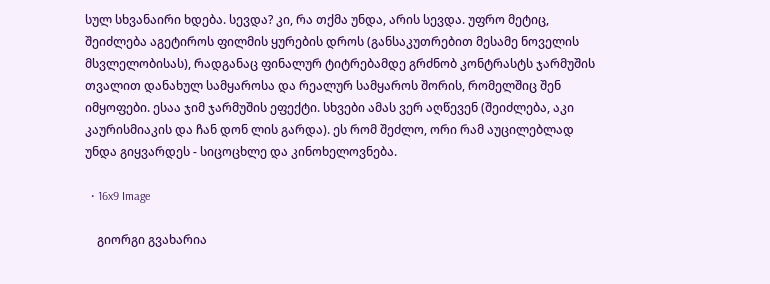სულ სხვანაირი ხდება. სევდა? კი, რა თქმა უნდა, არის სევდა. უფრო მეტიც, შეიძლება აგეტიროს ფილმის ყურების დროს (განსაკუთრებით მესამე ნოველის მსვლელობისას), რადგანაც ფინალურ ტიტრებამდე გრძნობ კონტრასტს ჯარმუშის თვალით დანახულ სამყაროსა და რეალურ სამყაროს შორის, რომელშიც შენ იმყოფები. ესაა ჯიმ ჯარმუშის ეფექტი. სხვები ამას ვერ აღწევენ (შეიძლება, აკი კაურისმიაკის და ჩან დონ ლის გარდა). ეს რომ შეძლო, ორი რამ აუცილებლად უნდა გიყვარდეს - სიცოცხლე და კინოხელოვნება.

  • 16x9 Image

    გიორგი გვახარია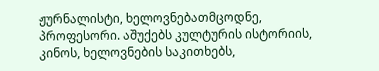ჟურნალისტი, ხელოვნებათმცოდნე, პროფესორი. აშუქებს კულტურის ისტორიის, კინოს, ხელოვნების საკითხებს,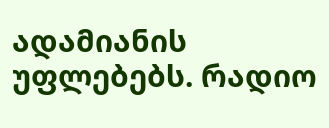ადამიანის უფლებებს. რადიო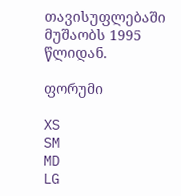თავისუფლებაში მუშაობს 1995 წლიდან.

ფორუმი

XS
SM
MD
LG